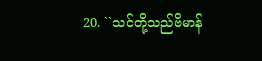20. ``သင်တို့သည်ဗိမာန်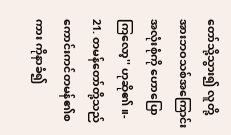တော်သို့သွား၍ လူတို့ အားဘဝသစ်အကြောင်းအလုံးစုံကို ဟောပြောကြလော့'' ဟုဆို၏။-
21. တမန်တော်တို့သည်ကောင်းကင်တမန်၏စကား ကိုနာခံ၍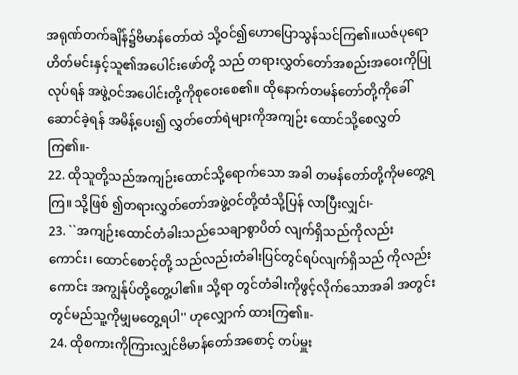အရုဏ်တက်ချိန်၌ဗိမာန်တော်ထဲ သို့ဝင်၍ဟောပြောသွန်သင်ကြ၏။ယဇ်ပုရောဟိတ်မင်းနှင့်သူ၏အပေါင်းဖော်တို့ သည် တရားလွှတ်တော်အစည်းအဝေးကိုပြု လုပ်ရန် အဖွဲ့ဝင်အပေါင်းတို့ကိုစုဝေးစေ၏။ ထိုနောက်တမန်တော်တို့ကိုခေါ်ဆောင်ခဲ့ရန် အမိန့်ပေး၍ လွှတ်တော်ရဲများကိုအကျဉ်း ထောင်သို့စေလွှတ်ကြ၏။-
22. ထိုသူတို့သည်အကျဉ်းထောင်သို့ရောက်သော အခါ တမန်တော်တို့ကိုမတွေ့ရကြ။ သို့ဖြစ် ၍တရားလွှတ်တော်အဖွဲ့ဝင်တို့ထံသို့ပြန် လာပြီးလျှင်၊-
23. ``အကျဉ်းထောင်တံခါးသည်သေချာစွာပိတ် လျက်ရှိသည်ကိုလည်းကောင်း၊ ထောင်စောင့်တို့ သည်လည်းတံခါးပြင်တွင်ရပ်လျက်ရှိသည် ကိုလည်းကောင်း အကျွန်ုပ်တို့တွေ့ပါ၏။ သို့ရာ တွင်တံခါးကိုဖွင့်လိုက်သောအခါ အတွင်း တွင်မည်သူ့ကိုမျှမတွေ့ရပါ'' ဟုလျှောက် ထားကြ၏။-
24. ထိုစကားကိုကြားလျှင်ဗိမာန်တော်အစောင့် တပ်မှူး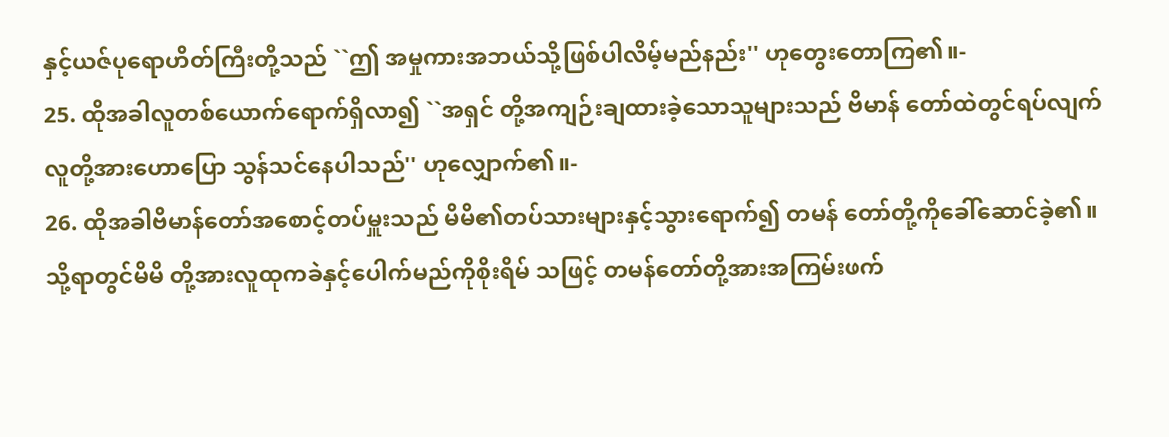နှင့်ယဇ်ပုရောဟိတ်ကြီးတို့သည် ``ဤ အမှုကားအဘယ်သို့ဖြစ်ပါလိမ့်မည်နည်း'' ဟုတွေးတောကြ၏။-
25. ထိုအခါလူတစ်ယောက်ရောက်ရှိလာ၍ ``အရှင် တို့အကျဉ်းချထားခဲ့သောသူများသည် ဗိမာန် တော်ထဲတွင်ရပ်လျက်လူတို့အားဟောပြော သွန်သင်နေပါသည်'' ဟုလျှောက်၏။-
26. ထိုအခါဗိမာန်တော်အစောင့်တပ်မှူးသည် မိမိ၏တပ်သားများနှင့်သွားရောက်၍ တမန် တော်တို့ကိုခေါ်ဆောင်ခဲ့၏။ သို့ရာတွင်မိမိ တို့အားလူထုကခဲနှင့်ပေါက်မည်ကိုစိုးရိမ် သဖြင့် တမန်တော်တို့အားအကြမ်းဖက်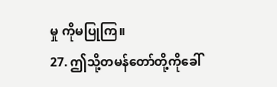မှု ကိုမပြုကြ။
27. ဤသို့တမန်တော်တို့ကိုခေါ်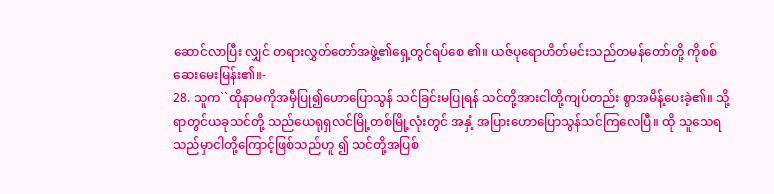ဆောင်လာပြီး လျှင် တရားလွှတ်တော်အဖွဲ့၏ရှေ့တွင်ရပ်စေ ၏။ ယဇ်ပုရောဟိတ်မင်းသည်တမန်တော်တို့ ကိုစစ်ဆေးမေးမြန်း၏။-
28. သူက``ထိုနာမကိုအမှီပြု၍ဟောပြောသွန် သင်ခြင်းမပြုရန် သင်တို့အားငါတို့ကျပ်တည်း စွာအမိန့်ပေးခဲ့၏။ သို့ရာတွင်ယခုသင်တို့ သည်ယေရုရှလင်မြို့တစ်မြို့လုံးတွင် အနှံ့ အပြားဟောပြောသွန်သင်ကြလေပြီ။ ထို သူသေရသည်မှာငါတို့ကြောင့်ဖြစ်သည်ဟူ ၍ သင်တို့အပြစ်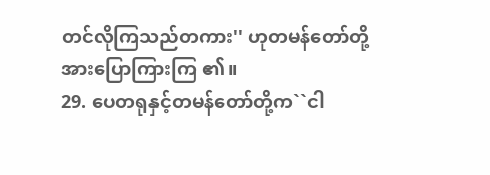တင်လိုကြသည်တကား'' ဟုတမန်တော်တို့အားပြောကြားကြ ၏။
29. ပေတရုနှင့်တမန်တော်တို့က``ငါ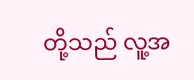တို့သည် လူ့အ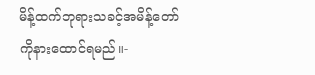မိန့်ထက်ဘုရားသခင့်အမိန့်တော် ကိုနားထောင်ရမည်။-